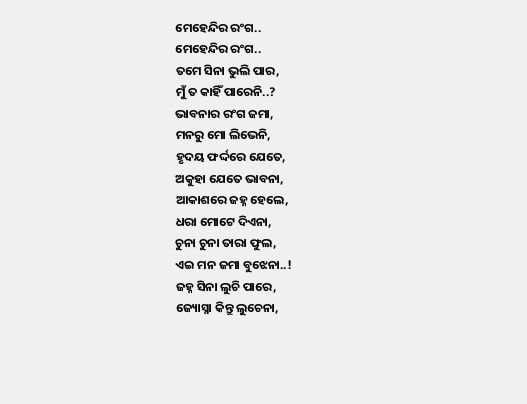ମେହେନ୍ଦିର ରଂଗ..
ମେହେନ୍ଦିର ରଂଗ..
ତମେ ସିନା ଭୁଲି ପାର,
ମୁଁ ତ କାହିଁ ପାରେନି..?
ଭାବନାର ରଂଗ ଜମା,
ମନରୁ ମୋ ଲିଭେନି,
ହୃଦୟ ଫର୍ଦ୍ଦରେ ଯେତେ,
ଅକୁହା ଯେତେ ଭାବନା,
ଆକାଶରେ ଜହ୍ନ ହେଲେ,
ଧରା ମୋଟେ ଦିଏନା,
ଚୁନା ଚୁନା ତାରା ଫୁଲ,
ଏଇ ମନ ଜମା ବୁଝେନା..!
ଜହ୍ନ ସିନା ଲୁଚି ପାରେ,
ଜ୍ୟୋସ୍ନା କିନ୍ତୁ ଲୁଚେନା,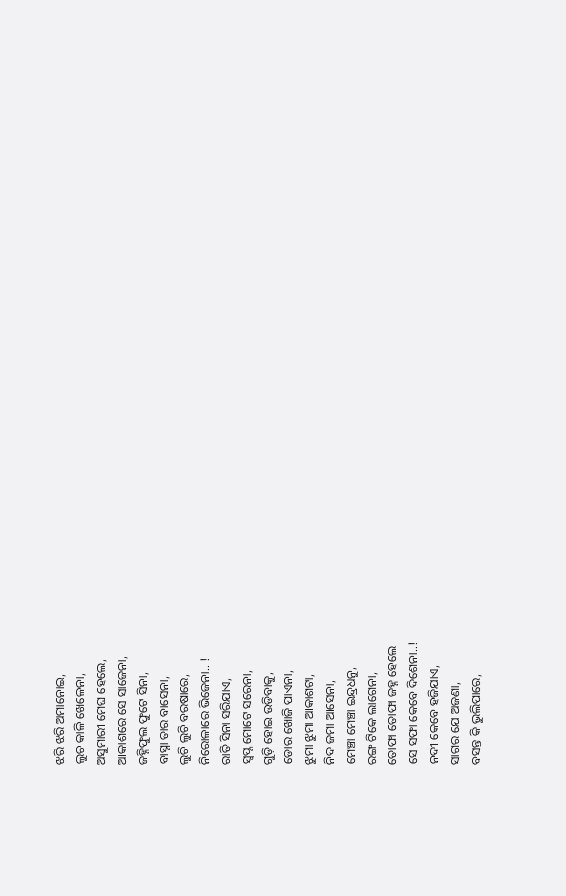ଝରି ଝରି ଅମାନୋଇ,
ଲୁଚ କାଳି ଖେଳେନା,
ଅସୁମାରୀ ମେଘ ହେଲେ,
ଆକାଶରେ ସେ ସାଜେନା,
ଜହ୍ନିଫୁଲ ଫୁଟେ ସିନା,
ବାସ୍ନା ତାର ବାସେନା,
ଲୁଚି ଲୁଚି ବରଷାରେ,
ନିରୋଳାରେ ଭିଜେନା.. !
ରାତି ସିନା ସରିଯାଏ,
ସ୍ୱପ୍ନ ମୋଟେ ସରେନା,
ଗୁଡ଼ି ହୋଇ ଉଡିବାକୁ,
ଡୋର ଖୋଜି ପାଏନା,
ଝୁମା ଝୁମା ଆକାଶଟା,
ନିଦ ଜମା ଆସେନା,
ମେଞ୍ଚା ମେଞ୍ଚା ଇନ୍ଦ୍ରଧନୁ,
ରଙ୍ଗ ଟିକେ ଲାଗେନା,
ତୋଫା ତୋଫା ଜହ୍ନ ହେଲେ
ସେ ସଫା କେବେ ଦିଶେନା..!
ନଦୀ କେବେ ହଜିଯାଏ,
ସାଗର ଯେ ଅଜଣା,
ବସନ୍ତ କି ଭୁଲିପାରେ,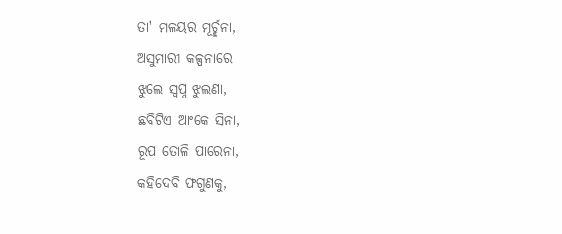ତା' ମଳୟର ମୂର୍ଚ୍ଛନା,
ଅସୁମାରୀ କଳ୍ପନାରେ
ଝୁଲେ ସ୍ୱପ୍ନ ଝୁଲଣା,
ଛବିଟିଏ ଆଂକେ ସିନା,
ରୂପ ତୋଳି ପାରେନା,
କହିଦେବି ଫଗୁଣକୁ,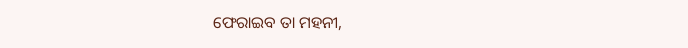ଫେରାଇବ ତା ମହନୀ,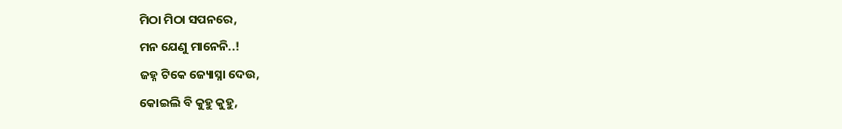ମିଠା ମିଠା ସପନରେ,
ମନ ଯେଣୁ ମାନେନି..!
ଜହ୍ନ ଟିକେ ଜ୍ୟୋସ୍ନା ଦେଉ,
କୋଇଲି ବି କୁହୁ କୁହୁ,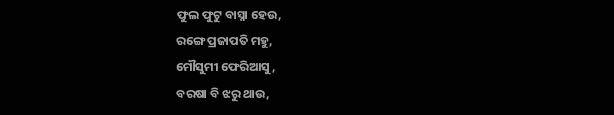ଫୁଲ ଫୁଟୁ ବାସ୍ନା ହେଉ,
ରଙ୍ଗେ ପ୍ରଜାପତି ମହୁ,
ମୌସୁମୀ ଫେରିଆସୁ,
ବରଷା ବି ଝରୁ ଥାଉ,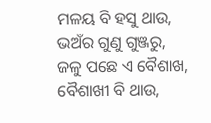ମଳୟ ବି ହସୁ ଥାଉ,
ଭଅଁର ଗୁଣୁ ଗୁଞ୍ଜରୁ,
ଜଳୁ ପଛେ ଏ ବୈଶାଖ,
ବୈଶାଖୀ ବି ଥାଉ,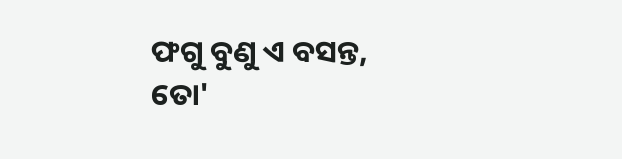ଫଗୁ ବୁଣୁ ଏ ବସନ୍ତ,
ତୋ'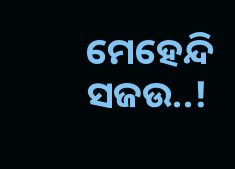ମେହେନ୍ଦି ସଜଉ..!